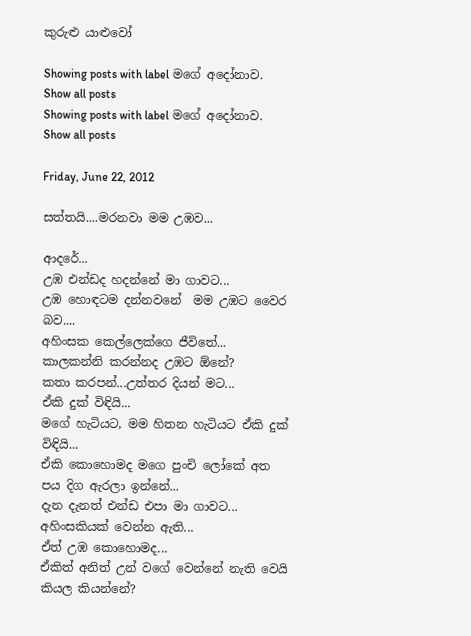කුරුළු යාළුවෝ

Showing posts with label මගේ අදෝනාව. Show all posts
Showing posts with label මගේ අදෝනාව. Show all posts

Friday, June 22, 2012

සත්තයි....මරනවා මම උඹව...

ආදරේ...
උඹ එන්ඩද හදන්නේ මා ගාවට...
උඹ හොඳටම දන්නවනේ  මම උඹට වෛර බව....
අහිංසක කෙල්ලෙක්ගෙ ජීවිතේ...
කාලකන්නි කරන්නද උඹට ඕනේ?
කතා කරපන්...උත්තර දියන් මට...
ඒකි දුක් විඳියි...
මගේ හැටියට, මම හිතන හැටියට ඒකි දුක් විඳියි...
ඒකි කොහොමද මගෙ පුංචි ලෝකේ අත පය දිග ඇරලා ඉන්නේ...
දැන දැනත් එන්ඩ එපා මා ගාවට...
අහිංසකියක් වෙන්න ඇති...
ඒත් උඹ කොහොමද...
ඒකිත් අනිත් උන් වගේ වෙන්නේ නැති වෙයි කියල කියන්නේ?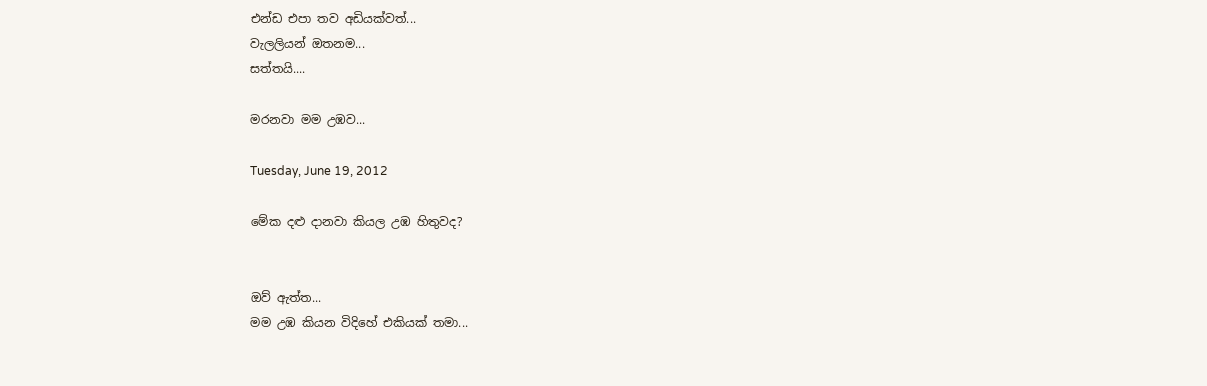එන්ඩ එපා තව අඩියක්වත්...
වැලලියන් ඔතනම...
සත්තයි....

මරනවා මම උඹව...

Tuesday, June 19, 2012

මේක දළු දානවා කියල උඹ හිතුවද?


ඔව් ඇත්ත...
මම උඹ කියන විදිහේ එකියක් තමා...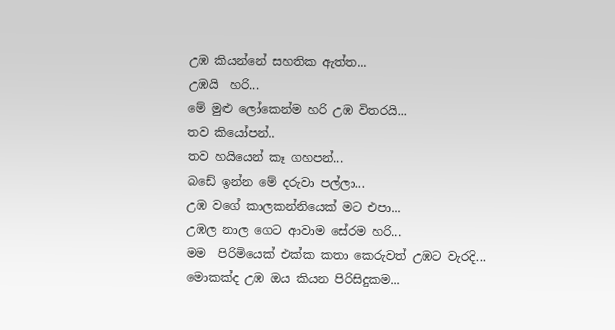උඹ කියන්නේ සහතික ඇත්ත...
උඹයි  හරි...
මේ මුළු ලෝකෙන්ම හරි උඹ විතරයි...
තව කියෝපන්..
තව හයියෙන් කෑ ගහපන්...
බඩේ ඉන්න මේ දරුවා පල්ලා...
උඹ වගේ කාලකන්නියෙක් මට එපා...
උඹල නාල ගෙට ආවාම සේරම හරි...
මම  පිරිමියෙක් එක්ක කතා කෙරුවත් උඹට වැරදි...
මොකක්ද උඹ ඔය කියන පිරිසිදුකම...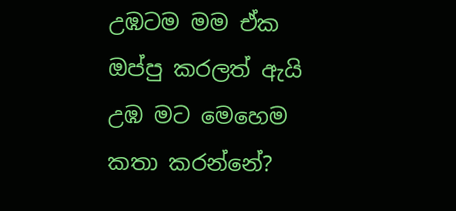උඹටම මම ඒක ඔප්පු කරලත් ඇයි උඹ මට මෙහෙම කතා කරන්නේ?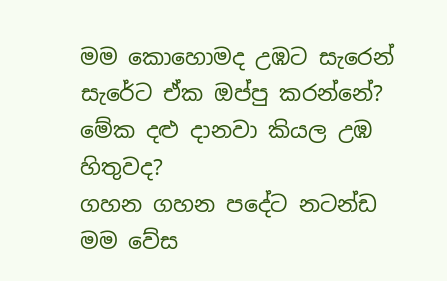මම කොහොමද උඹට සැරෙන් සැරේට ඒක ඔප්පු කරන්නේ?
මේක දළු දානවා කියල උඹ හිතුවද?
ගහන ගහන පදේට නටන්ඩ මම වේස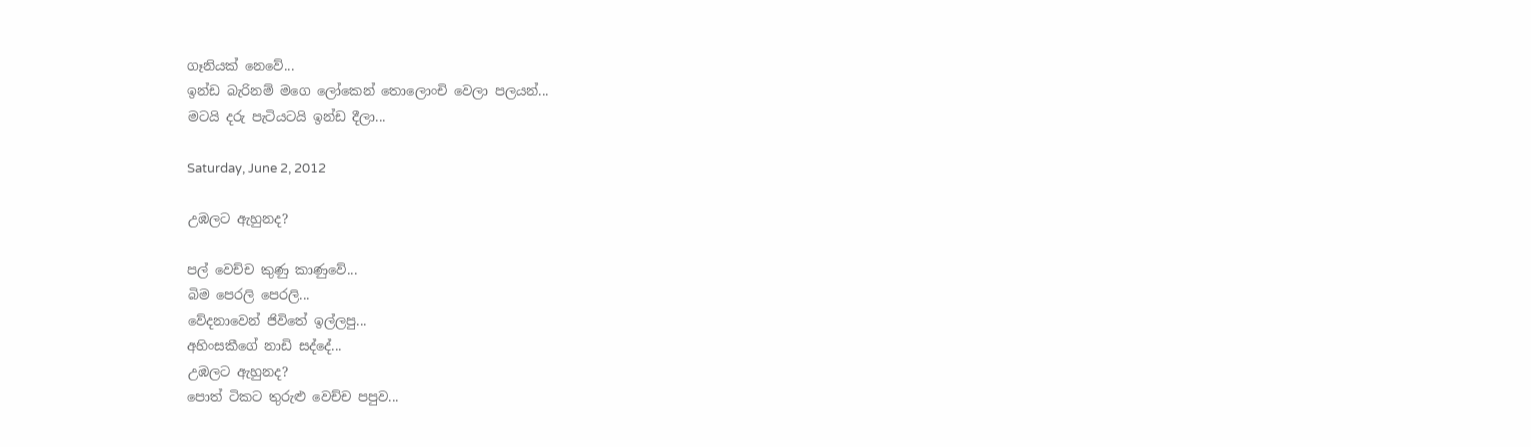ගෑනියක් නෙවේ...
ඉන්ඩ බැරිනම් මගෙ ලෝකෙන් තොලොංචි වෙලා පලයන්...
මටයි දරු පැටියටයි ඉන්ඩ දීලා...

Saturday, June 2, 2012

උඹලට ඇහුනද?

පල් වෙච්ච කුණු කාණුවේ...
බිම පෙරලි පෙරලි...
වේදනාවෙන් ජිවිතේ ඉල්ලපු...
අහිංසකීගේ නාඩි සද්දේ...
උඹලට ඇහුනද?
පොත් ටිකට තුරුළු වෙච්ච පපුව...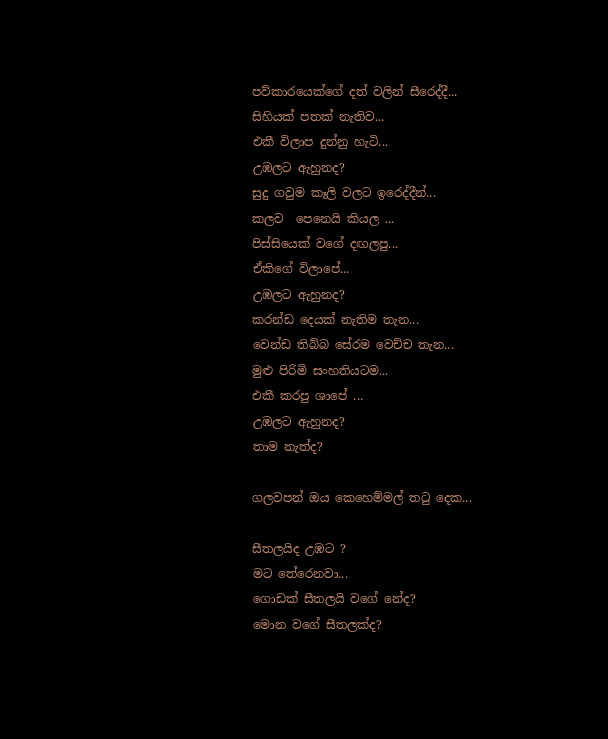පව්කාරයෙක්ගේ දත් වලින් සීරෙද්දී...
සිහියක් පතක් නැතිව...
එකී විලාප දුන්නු හැටි...
උඹලට ඇහුනද?
සුදු ගවුම කෑලි වලට ඉරෙද්දීන්...
කලව  පෙනෙයි කියල ...
පිස්සියෙක් වගේ දඟලපු...
ඒකිගේ විලාපේ...
උඹලට ඇහුනද?
කරන්ඩ දෙයක් නැතිම තැන...
වෙන්ඩ තිබ්බ සේරම වෙච්ච තැන...
මුළු පිරිමි සංහතියටම...
එකී කරපු ශාපේ ...
උඹලට ඇහුනද?
තාම නැත්ද?

ගලවපන් ඔය කෙහෙම්මල් තටු දෙක...

සීතලයිද උඹට ?
මට තේරෙනවා...
ගොඩක් සීතලයි වගේ නේද?
මොන වගේ සීතලක්ද?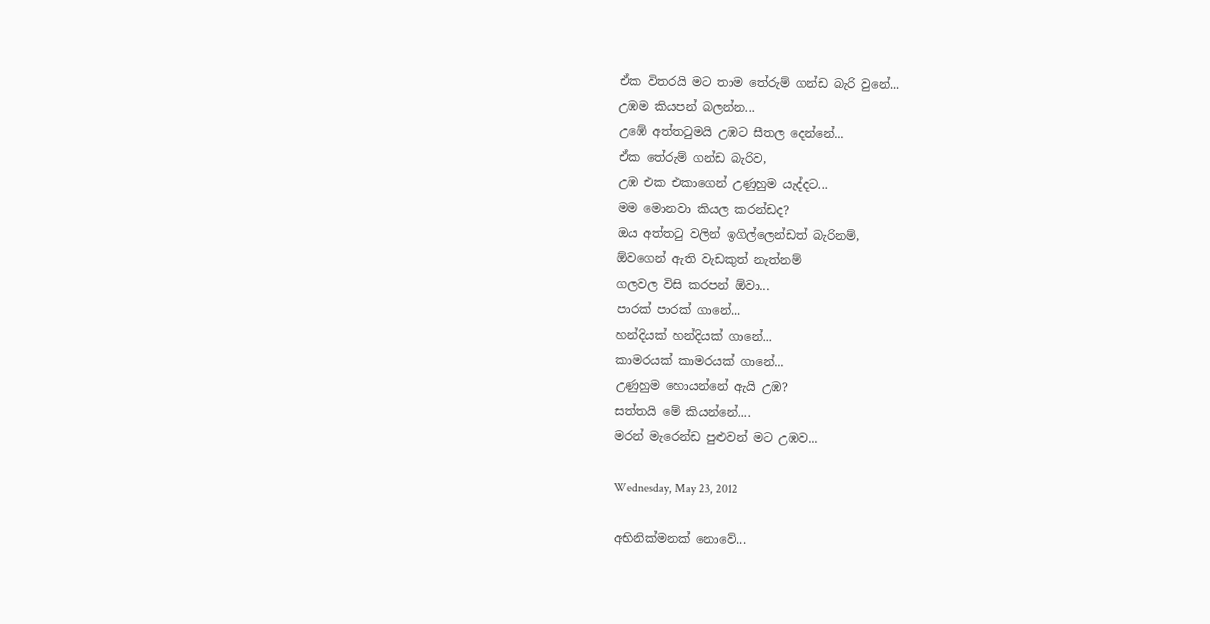ඒක විතරයි මට තාම තේරුම් ගන්ඩ බැරි වුනේ...
උඹම කියපන් බලන්න...
උඹේ අත්තටුමයි උඹට සීතල දෙන්නේ...
ඒක තේරුම් ගන්ඩ බැරිව,
උඹ එක එකාගෙන් උණුහුම යැද්දට...
මම මොනවා කියල කරන්ඩද?
ඔය අත්තටු වලින් ඉගිල්ලෙන්ඩත් බැරිනම්,
ඕවගෙන් ඇති වැඩකුත් නැත්නම්
ගලවල විසි කරපන් ඕවා...
පාරක් පාරක් ගානේ...
හන්දියක් හන්දියක් ගානේ...
කාමරයක් කාමරයක් ගානේ...
උණුහුම හොයන්නේ ඇයි උඹ?
සත්තයි මේ කියන්නේ....
මරන් මැරෙන්ඩ පුළුවන් මට උඹව...

Wednesday, May 23, 2012

අභිනික්මනක් නොවේ...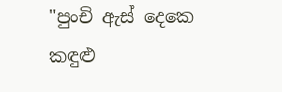"පුංචි ඇස් දෙකෙ කඳුළු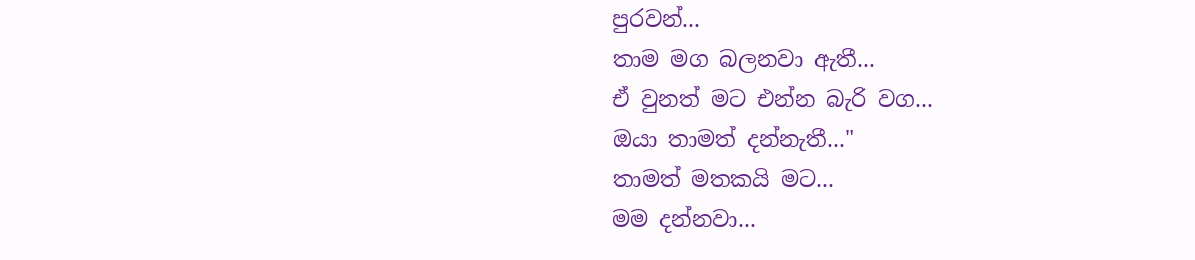පුරවන්...
තාම මග බලනවා ඇතී...
ඒ වුනත් මට එන්න බැරි වග...
ඔයා තාමත් දන්නැතී..."
තාමත් මතකයි මට...
මම දන්නවා...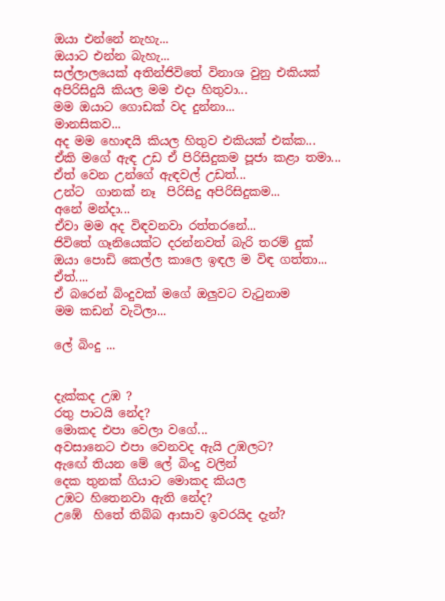ඔයා එන්නේ නැහැ...
ඔයාට එන්න බැහැ...
සල්ලාලයෙක් අතින්ජිවිතේ විනාශ වුනු එකියක්
අපිරිසිදුයි කියල මම එදා හිතුවා...
මම ඔයාට ගොඩක් වද දුන්නා...
මානසිකව...
අද මම හොඳයි කියල හිතුව එකියක් එක්ක...
ඒකි මගේ ඇඳ උඩ ඒ පිරිසිදුකම පූජා කළා තමා...
ඒත් වෙන උන්ගේ ඇඳවල් උඩත්...
උන්ට  ගානක් නෑ  පිරිසිදු අපිරිසිදුකම...
අනේ මන්දා...
ඒවා මම අද විඳවනවා රත්තරනේ...
ජිවිතේ ගෑනියෙක්ට දරන්නවත් බැරි තරම් දුක්
ඔයා පොඩි කෙල්ල කාලෙ ඉඳල ම විඳ ගත්තා...
ඒත්....
ඒ බරෙන් බිංදුවක් මගේ ඔලුවට වැටුනාම
මම කඩන් වැටිලා...

ලේ බිංදු ...


දැක්කද උඹ ?
රතු පාටයි නේද?
මොකද එපා වෙලා වගේ...
අවසානෙට එපා වෙනවද ඇයි උඹලට?
ඇඟේ තියන මේ ලේ බිංදු වලින්
දෙක තුනක් ගියාට මොකද කියල
උඹට හිතෙනවා ඇති නේද?
උඹේ  හිතේ තිබ්බ ආසාව ඉවරයිද දැන්?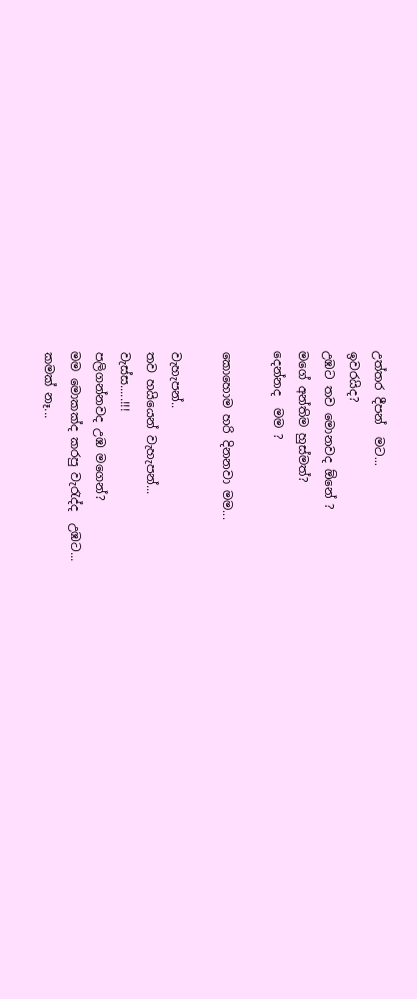උත්තර දීපන්  මට...
ඉවරයිද?
උඹට තව මොනවද ඕනේ ?
මගේ අන්තිම හුස්මත්?
දෙන්නද  මම ?

කොහොම හරි දිනනවා මම...

වැහැපන්..
තව හයියෙන් වැහැපන්...
වැස්ස.....!!!
පලිගන්නවද උඹ මගෙන්?
මම මොකක්ද කරපු වැරැද්ද  උඹට...
කමක් නෑ...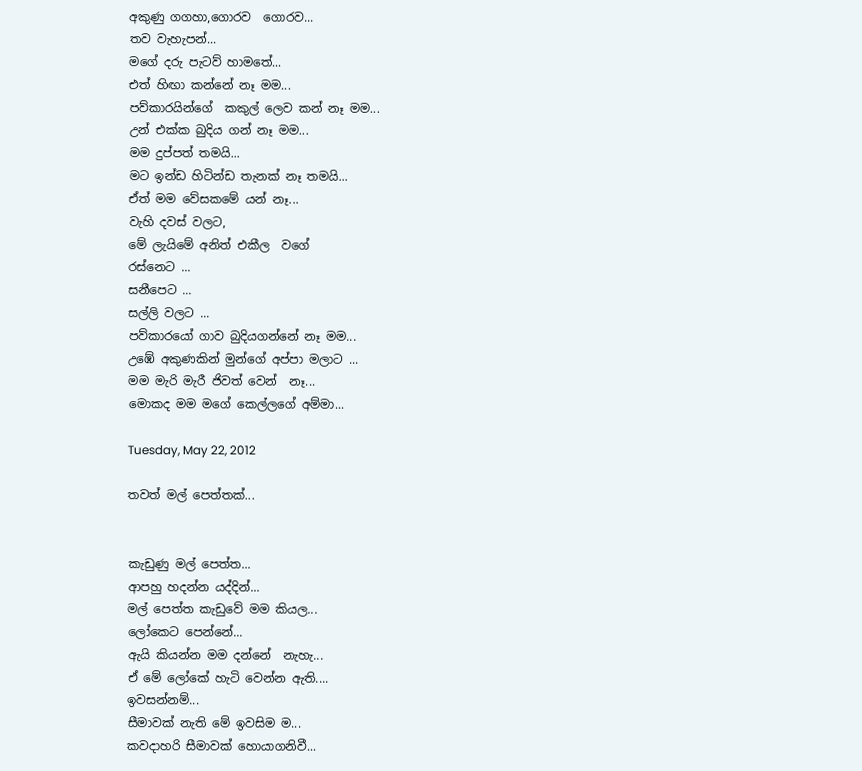අකුණු ගගහා,ගොරව  ගොරව...
තව වැහැපන්...
මගේ දරු පැටව් හාමතේ...
එත් හිඟා කන්නේ නෑ මම...
පව්කාරයින්ගේ  කකුල් ලෙව කන් නෑ මම...
උන් එක්ක බුදිය ගන් නෑ මම...
මම දුප්පත් තමයි...
මට ඉන්ඩ හිටින්ඩ තැනක් නෑ තමයි...
ඒත් මම වේසකමේ යන් නෑ...
වැහි දවස් වලට,
මේ ලැයිමේ අනිත් එකීල  වගේ
රස්නෙට ...
සනීපෙට ...
සල්ලි වලට ...
පව්කාරයෝ ගාව බුදියගන්නේ නෑ මම...
උඹේ අකුණකින් මුන්ගේ අප්පා මලාට ...
මම මැරි මැරී ජිවත් වෙන්  නෑ...
මොකද මම මගේ කෙල්ලගේ අම්මා...

Tuesday, May 22, 2012

තවත් මල් පෙත්තක්...


කැඩුණු මල් පෙත්ත...
ආපහු හදන්න යද්දින්...
මල් පෙත්ත කැඩුවේ මම කියල...
ලෝකෙට පෙන්නේ...
ඇයි කියන්න මම දන්නේ  නැහැ...
ඒ මේ ලෝකේ හැටි වෙන්න ඇති....
ඉවසන්නම්...
සීමාවක් නැති මේ ඉවසිම ම...
කවදාහරි සීමාවක් හොයාගනිවී...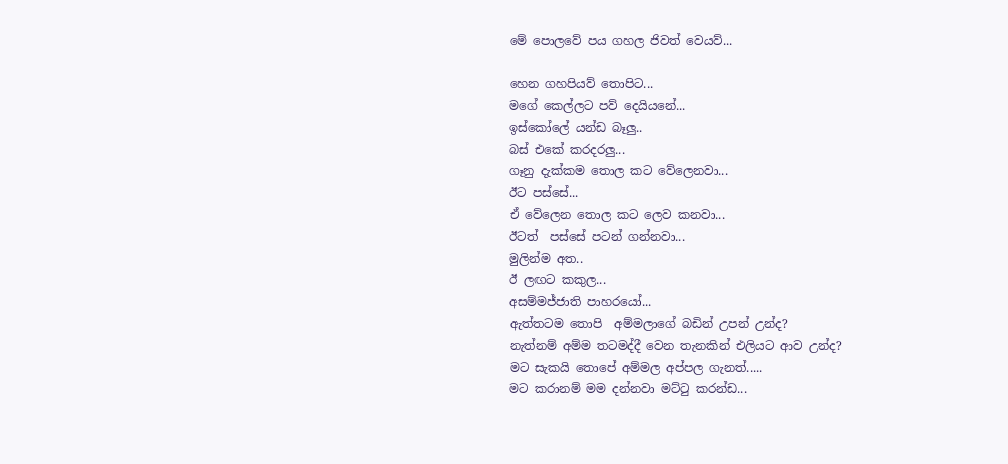මේ පොලවේ පය ගහල ජිවත් වෙයව්...

හෙන ගහපියව් තොපිට...
මගේ කෙල්ලට පව් දෙයියනේ...
ඉස්කෝලේ යන්ඩ බෑලු..
බස් එකේ කරදරලු...
ගෑනු දැක්කම තොල කට වේලෙනවා...
ඊට පස්සේ...
ඒ වේලෙන තොල කට ලෙව කනවා...
ඊටත්  පස්සේ පටන් ගන්නවා...
මුලින්ම අත..
ඊ ලඟට කකුල...
අසම්මජ්ජාති පාහරයෝ...
ඇත්තටම තොපි  අම්මලාගේ බඩින් උපන් උන්ද?
නැත්නම් අම්ම තටමද්දී වෙන තැනකින් එලියට ආව උන්ද?
මට සැකයි තොපේ අම්මල අප්පල ගැනත්.....
මට කරානම් මම දන්නවා මට්ටු කරන්ඩ...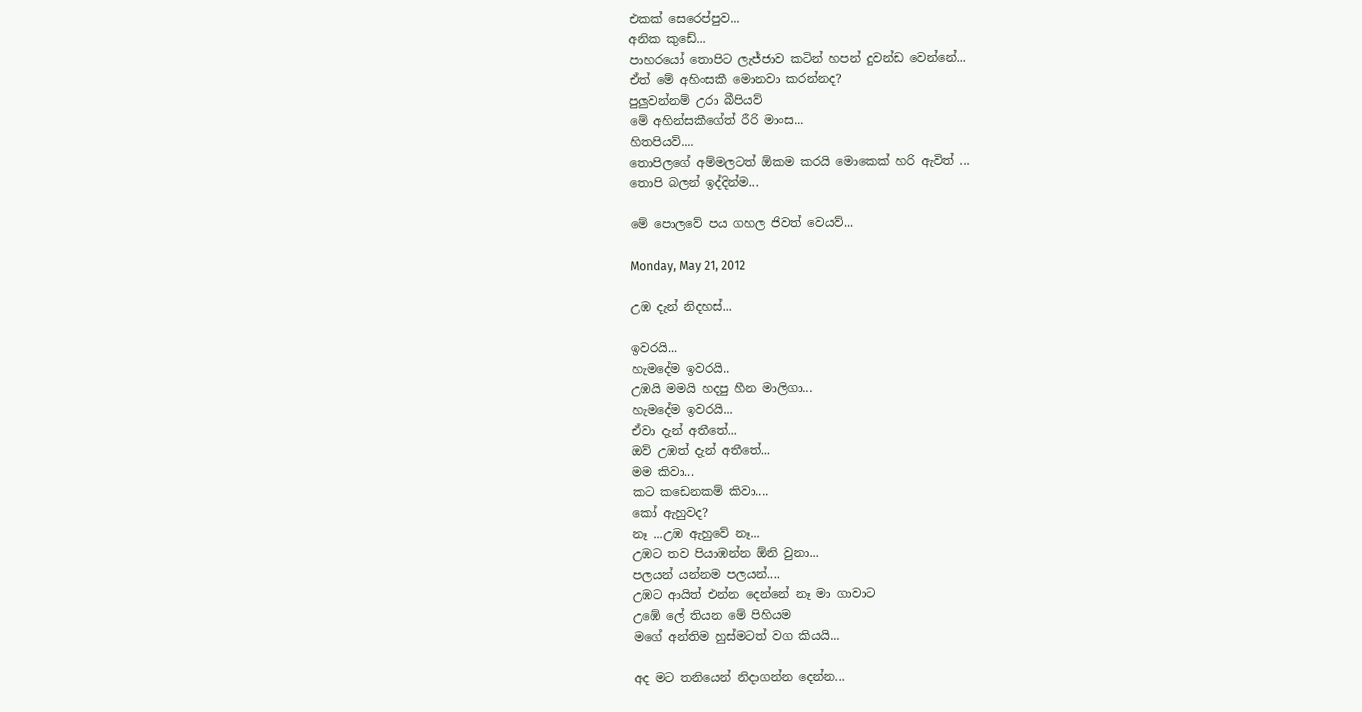එකක් සෙරෙප්පුව...
අනික කුඩේ...
පාහරයෝ තොපිට ලැජ්ජාව කටින් හපන් දුවන්ඩ වෙන්නේ...
ඒත් මේ අහිංසකී මොනවා කරන්නද?
පුලුවන්නම් උරා බීපියව්
මේ අහින්සකීගේත් රීරි මාංස...
හිතපියව්....
තොපිලගේ අම්මලටත් ඕකම කරයි මොකෙක් හරි ඇවිත් ...
තොපි බලන් ඉද්දින්ම...

මේ පොලවේ පය ගහල ජිවත් වෙයව්...

Monday, May 21, 2012

උඹ දැන් නිදහස්...

ඉවරයි...
හැමදේම ඉවරයි..
උඹයි මමයි හදපු හීන මාලිගා...
හැමදේම ඉවරයි...
ඒවා දැන් අතීතේ...
ඔව් උඹත් දැන් අතීතේ...
මම කිවා...
කට කඩෙනකම් කිවා....
කෝ ඇහුවද?
නෑ ...උඹ ඇහුවේ නෑ...
උඹට තව පියාඹන්න ඕනි වුනා...
පලයන් යන්නම පලයන්....
උඹට ආයිත් එන්න දෙන්නේ නෑ මා ගාවාට
උඹේ ලේ තියන මේ පිහියම
මගේ අන්තිම හුස්මටත් වග කියයි...

අද මට තනියෙන් නිදාගන්න දෙන්න...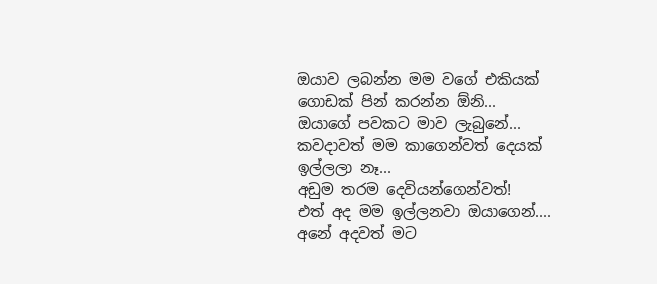ඔයාව ලබන්න මම වගේ එකියක්
ගොඩක් පින් කරන්න ඕනි...
ඔයාගේ පවකට මාව ලැබුනේ...
කවදාවත් මම කාගෙන්වත් දෙයක් ඉල්ලලා නෑ...
අඩුම තරම දෙවියන්ගෙන්වත්!
එත් අද මම ඉල්ලනවා ඔයාගෙන්....
අනේ අදවත් මට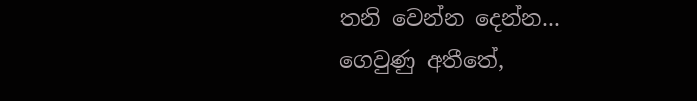තනි වෙන්න දෙන්න...
ගෙවුණු අතීතේ,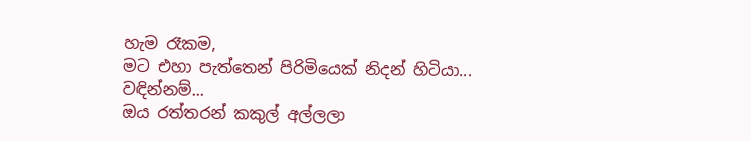හැම රෑකම,
මට එහා පැත්තෙන් පිරිමියෙක් නිදන් හිටියා...
වඳින්නම්...
ඔය රත්තරන් කකුල් අල්ලලා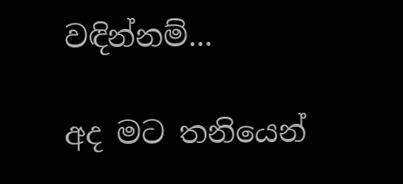වඳින්නම්...

අද මට තනියෙන්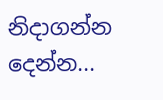නිදාගන්න දෙන්න...